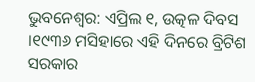ଭୁବନେଶ୍ୱର: ଏପ୍ରିଲ ୧, ଉତ୍କଳ ଦିବସ ।୧୯୩୬ ମସିହାରେ ଏହି ଦିନରେ ବ୍ରିଟିଶ ସରକାର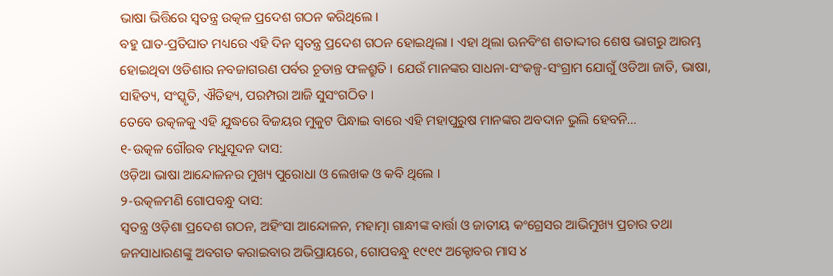ଭାଷା ଭିତ୍ତିରେ ସ୍ୱତନ୍ତ୍ର ଉତ୍କଳ ପ୍ରଦେଶ ଗଠନ କରିଥିଲେ।
ବହୁ ଘାତ-ପ୍ରତିଘାତ ମଧ୍ୟରେ ଏହି ଦିନ ସ୍ୱତନ୍ତ୍ର ପ୍ରଦେଶ ଗଠନ ହୋଇଥିଲା । ଏହା ଥିଲା ଊନବିଂଶ ଶତାଦ୍ଦୀର ଶେଷ ଭାଗରୁ ଆରମ୍ଭ ହୋଇଥିବା ଓଡିଶାର ନବଜାଗରଣ ପର୍ବର ଚୂଡାନ୍ତ ଫଳଶ୍ରୁତି । ଯେଉଁ ମାନଙ୍କର ସାଧନା-ସଂକଳ୍ପ-ସଂଗ୍ରାମ ଯୋଗୁଁ ଓଡିଆ ଜାତି, ଭାଷା, ସାହିତ୍ୟ, ସଂସ୍କୃତି, ଐତିହ୍ୟ, ପରମ୍ପରା ଆଜି ସୁସଂଗଠିତ ।
ତେବେ ଉତ୍କଳକୁ ଏହି ଯୁଦ୍ଧରେ ବିଜୟର ମୁକୁଟ ପିନ୍ଧାଇ ବାରେ ଏହି ମହାପୁରୁଷ ମାନଙ୍କର ଅବଦାନ ଭୁଲି ହେବନି…
୧-ଉତ୍କଳ ଗୌରବ ମଧୁସୂଦନ ଦାସ:
ଓଡ଼ିଆ ଭାଷା ଆନ୍ଦୋଳନର ମୁଖ୍ୟ ପୁରୋଧା ଓ ଲେଖକ ଓ କବି ଥିଲେ ।
୨-ଉତ୍କଳମଣି ଗୋପବନ୍ଧୁ ଦାସ:
ସ୍ୱତନ୍ତ୍ର ଓଡ଼ିଶା ପ୍ରଦେଶ ଗଠନ, ଅହିଂସା ଆନ୍ଦୋଳନ, ମହାତ୍ମା ଗାନ୍ଧୀଙ୍କ ବାର୍ତ୍ତା ଓ ଜାତୀୟ କଂଗ୍ରେସର ଆଭିମୁଖ୍ୟ ପ୍ରଚାର ତଥା ଜନସାଧାରଣଙ୍କୁ ଅବଗତ କରାଇବାର ଅଭିପ୍ରାୟରେ, ଗୋପବନ୍ଧୁ ୧୯୧୯ ଅକ୍ଟୋବର ମାସ ୪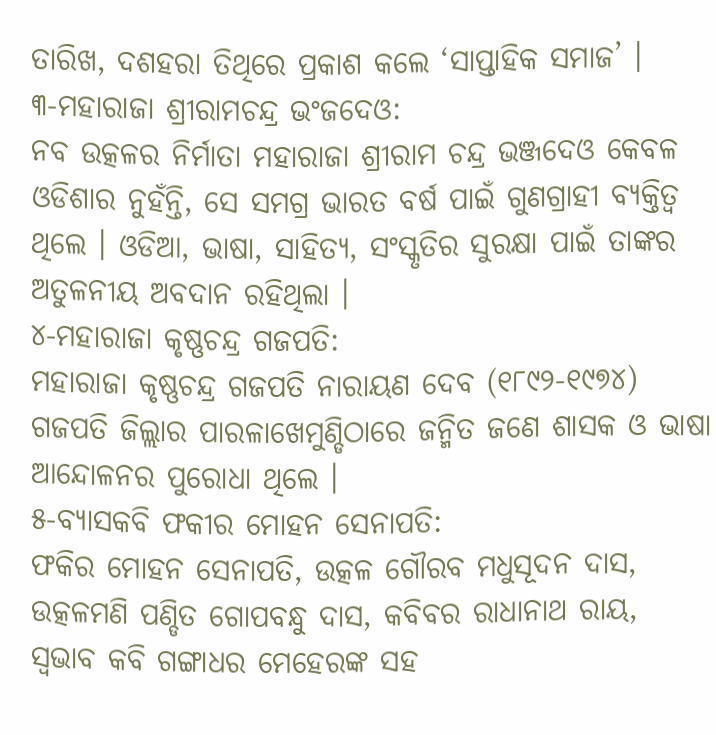ତାରିଖ, ଦଶହରା ତିଥିରେ ପ୍ରକାଶ କଲେ ‘ସାପ୍ତାହିକ ସମାଜ’ ।
୩-ମହାରାଜା ଶ୍ରୀରାମଚନ୍ଦ୍ର ଭଂଜଦେଓ:
ନବ ଉତ୍କଳର ନିର୍ମାତା ମହାରାଜା ଶ୍ରୀରାମ ଚନ୍ଦ୍ର ଭଞ୍ଜଦେଓ କେବଳ ଓଡିଶାର ନୁହଁନ୍ତି, ସେ ସମଗ୍ର ଭାରତ ବର୍ଷ ପାଇଁ ଗୁଣଗ୍ରାହୀ ବ୍ୟକ୍ତିତ୍ୱ ଥିଲେ । ଓଡିଆ, ଭାଷା, ସାହିତ୍ୟ, ସଂସ୍କୃତିର ସୁରକ୍ଷା ପାଇଁ ତାଙ୍କର ଅତୁଳନୀୟ ଅବଦାନ ରହିଥିଲା ।
୪-ମହାରାଜା କୃଷ୍ଣଚନ୍ଦ୍ର ଗଜପତି:
ମହାରାଜା କୃଷ୍ଣଚନ୍ଦ୍ର ଗଜପତି ନାରାୟଣ ଦେବ (୧୮୯୨-୧୯୭୪) ଗଜପତି ଜିଲ୍ଲାର ପାରଳାଖେମୁଣ୍ଡିଠାରେ ଜନ୍ମିତ ଜଣେ ଶାସକ ଓ ଭାଷା ଆନ୍ଦୋଳନର ପୁରୋଧା ଥିଲେ ।
୫-ବ୍ୟାସକବି ଫକୀର ମୋହନ ସେନାପତି:
ଫକିର ମୋହନ ସେନାପତି, ଉତ୍କଳ ଗୌରବ ମଧୁସୂଦନ ଦାସ, ଉତ୍କଳମଣି ପଣ୍ଡିତ ଗୋପବନ୍ଧୁ ଦାସ, କବିବର ରାଧାନାଥ ରାୟ, ସ୍ୱଭାବ କବି ଗଙ୍ଗାଧର ମେହେରଙ୍କ ସହ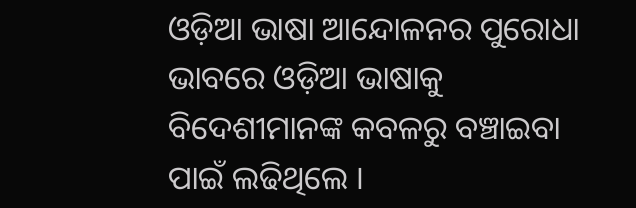ଓଡ଼ିଆ ଭାଷା ଆନ୍ଦୋଳନର ପୁରୋଧା ଭାବରେ ଓଡ଼ିଆ ଭାଷାକୁ ବିଦେଶୀମାନଙ୍କ କବଳରୁ ବଞ୍ଚାଇବା ପାଇଁ ଲଢିଥିଲେ ।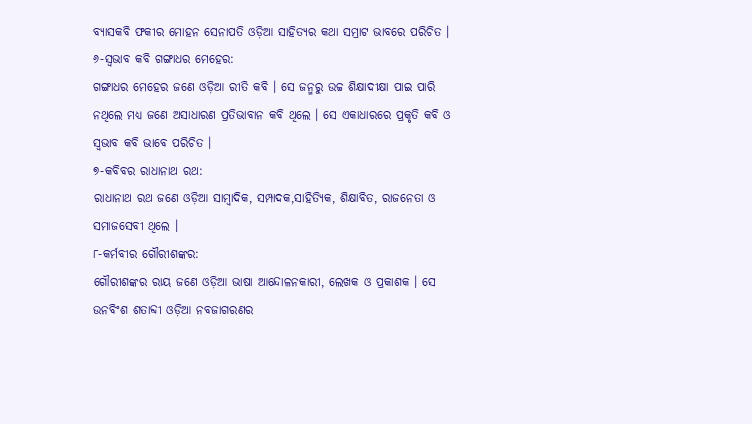ବ୍ୟାସକବି ଫକୀର ମୋହନ ସେନାପତି ଓଡ଼ିଆ ସାହିତ୍ୟର କଥା ସମ୍ରାଟ ଭାବରେ ପରିଚିତ ।
୬-ସ୍ୱଭାବ କବି ଗଙ୍ଗାଧର ମେହେର:
ଗଙ୍ଗାଧର ମେହେର ଜଣେ ଓଡ଼ିଆ ରୀତି କବି । ସେ ଜନ୍ମରୁ ଉଚ୍ଚ ଶିକ୍ଷାଦୀକ୍ଷା ପାଇ ପାରି ନଥିଲେ ମଧ୍ୟ ଜଣେ ଅସାଧାରଣ ପ୍ରତିଭାବାନ କବି ଥିଲେ । ସେ ଏକାଧାରରେ ପ୍ରକୃତି କବି ଓ ସ୍ୱଭାବ କବି ଭାବେ ପରିଚିତ ।
୭-କବିବର ରାଧାନାଥ ରଥ:
ରାଧାନାଥ ରଥ ଜଣେ ଓଡ଼ିଆ ସାମ୍ବାଦିକ, ସମ୍ପାଦକ,ସାହିତ୍ୟିକ, ଶିକ୍ଷାବିତ, ରାଜନେତା ଓ ସମାଜସେବୀ ଥିଲେ ।
୮-କର୍ମବୀର ଗୌରୀଶଙ୍କର:
ଗୌରୀଶଙ୍କର ରାୟ ଜଣେ ଓଡ଼ିଆ ଭାଷା ଆନ୍ଦୋଳନକାରୀ, ଲେଖକ ଓ ପ୍ରକାଶକ । ସେ ଉନବିଂଶ ଶତାବ୍ଦୀ ଓଡ଼ିଆ ନବଜାଗରଣର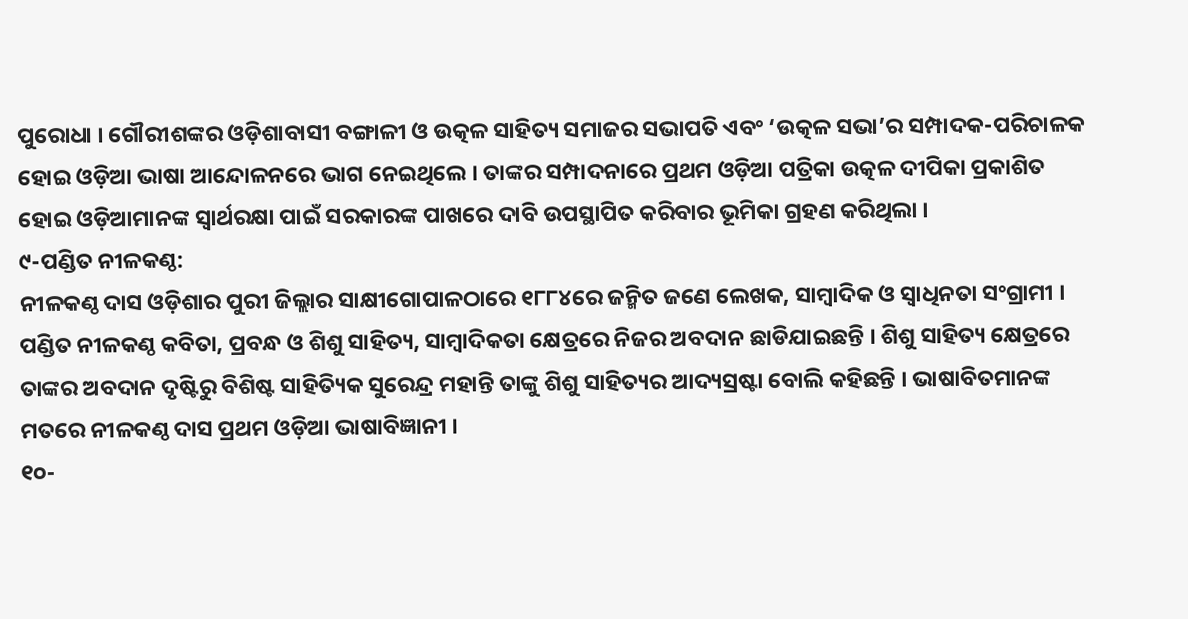ପୁରୋଧା । ଗୌରୀଶଙ୍କର ଓଡ଼ିଶାବାସୀ ବଙ୍ଗାଳୀ ଓ ଉତ୍କଳ ସାହିତ୍ୟ ସମାଜର ସଭାପତି ଏବଂ ‘ଉତ୍କଳ ସଭା’ର ସମ୍ପାଦକ-ପରିଚାଳକ ହୋଇ ଓଡ଼ିଆ ଭାଷା ଆନ୍ଦୋଳନରେ ଭାଗ ନେଇଥିଲେ । ତାଙ୍କର ସମ୍ପାଦନାରେ ପ୍ରଥମ ଓଡ଼ିଆ ପତ୍ରିକା ଉତ୍କଳ ଦୀପିକା ପ୍ରକାଶିତ ହୋଇ ଓଡ଼ିଆମାନଙ୍କ ସ୍ୱାର୍ଥରକ୍ଷା ପାଇଁ ସରକାରଙ୍କ ପାଖରେ ଦାବି ଉପସ୍ଥାପିତ କରିବାର ଭୂମିକା ଗ୍ରହଣ କରିଥିଲା ।
୯-ପଣ୍ଡିତ ନୀଳକଣ୍ଠ:
ନୀଳକଣ୍ଠ ଦାସ ଓଡ଼ିଶାର ପୁରୀ ଜିଲ୍ଲାର ସାକ୍ଷୀଗୋପାଳଠାରେ ୧୮୮୪ରେ ଜନ୍ମିତ ଜଣେ ଲେଖକ, ସାମ୍ବାଦିକ ଓ ସ୍ୱାଧିନତା ସଂଗ୍ରାମୀ । ପଣ୍ଡିତ ନୀଳକଣ୍ଠ କବିତା, ପ୍ରବନ୍ଧ ଓ ଶିଶୁ ସାହିତ୍ୟ, ସାମ୍ବାଦିକତା କ୍ଷେତ୍ରରେ ନିଜର ଅବଦାନ ଛାଡିଯାଇଛନ୍ତି । ଶିଶୁ ସାହିତ୍ୟ କ୍ଷେତ୍ରରେ ତାଙ୍କର ଅବଦାନ ଦୃଷ୍ଟିରୁ ବିଶିଷ୍ଟ ସାହିତ୍ୟିକ ସୁରେନ୍ଦ୍ର ମହାନ୍ତି ତାଙ୍କୁ ଶିଶୁ ସାହିତ୍ୟର ଆଦ୍ୟସ୍ରଷ୍ଟା ବୋଲି କହିଛନ୍ତି । ଭାଷାବିତମାନଙ୍କ ମତରେ ନୀଳକଣ୍ଠ ଦାସ ପ୍ରଥମ ଓଡ଼ିଆ ଭାଷାବିଜ୍ଞାନୀ ।
୧୦-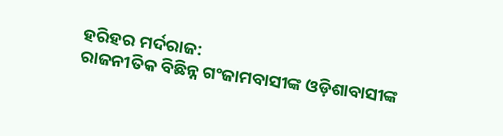ହରିହର ମର୍ଦରାଜ:
ରାଜନୀତିକ ବିଛିନ୍ନ ଗଂଜାମବାସୀଙ୍କ ଓଡ଼ିଶାବାସୀଙ୍କ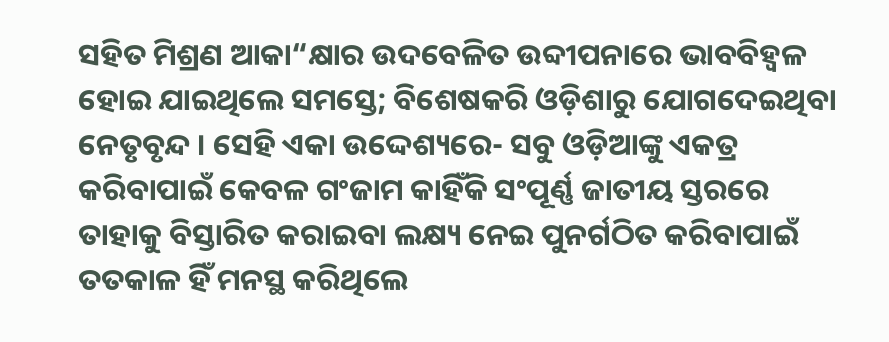ସହିତ ମିଶ୍ରଣ ଆକା“କ୍ଷାର ଉଦବେଳିତ ଉବ୍ଦୀପନାରେ ଭାବବିହ୍ବଳ ହୋଇ ଯାଇଥିଲେ ସମସ୍ତେ; ବିଶେଷକରି ଓଡ଼ିଶାରୁ ଯୋଗଦେଇଥିବା ନେତୃବୃନ୍ଦ । ସେହି ଏକା ଉଦ୍ଦେଶ୍ୟରେ- ସବୁ ଓଡ଼ିଆଙ୍କୁ ଏକତ୍ର କରିବାପାଇଁ କେବଳ ଗଂଜାମ କାହିଁକି ସଂପୂର୍ଣ୍ଣ ଜାତୀୟ ସ୍ତରରେ ତାହାକୁ ବିସ୍ତାରିତ କରାଇବା ଲକ୍ଷ୍ୟ ନେଇ ପୁନର୍ଗଠିତ କରିବାପାଇଁ ତତକାଳ ହିଁ ମନସ୍ଥ କରିଥିଲେ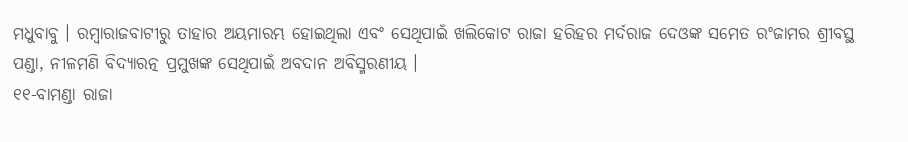ମଧୁବାବୁ । ରମ୍ବାରାଜବାଟୀରୁ ତାହାର ଅୟମାରମ୍ଭ ହୋଇଥିଲା ଏବଂ ସେଥିପାଇଁ ଖଲିକୋଟ ରାଜା ହରିହର ମର୍ଦରାଜ ଦେଓଙ୍କ ସମେତ ରଂଜାମର ଶ୍ରୀବସ୍ଥ ପଣ୍ଡା, ନୀଳମଣି ବିଦ୍ୟାରତ୍ନ ପ୍ରମୁଖଙ୍କ ସେଥିପାଇଁ ଅବଦାନ ଅବିସ୍ମରଣୀୟ ।
୧୧-ବାମଣ୍ଡା ରାଜା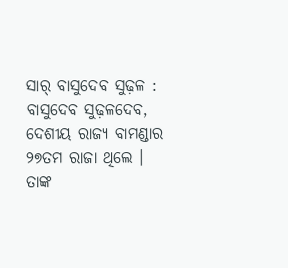ସାର୍ ବାସୁଦେବ ସୁଢ଼ଳ :
ବାସୁଦେବ ସୁଢ଼ଳଦେବ, ଦେଶୀୟ ରାଜ୍ୟ ବାମଣ୍ଡାର ୨୭ତମ ରାଜା ଥିଲେ । ତାଙ୍କ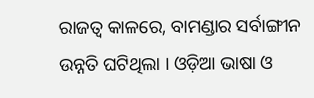ରାଜତ୍ୱ କାଳରେ, ବାମଣ୍ଡାର ସର୍ବାଙ୍ଗୀନ ଉନ୍ନତି ଘଟିଥିଲା । ଓଡ଼ିଆ ଭାଷା ଓ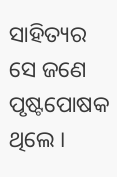ସାହିତ୍ୟର ସେ ଜଣେ ପୃଷ୍ଟପୋଷକ ଥିଲେ ।